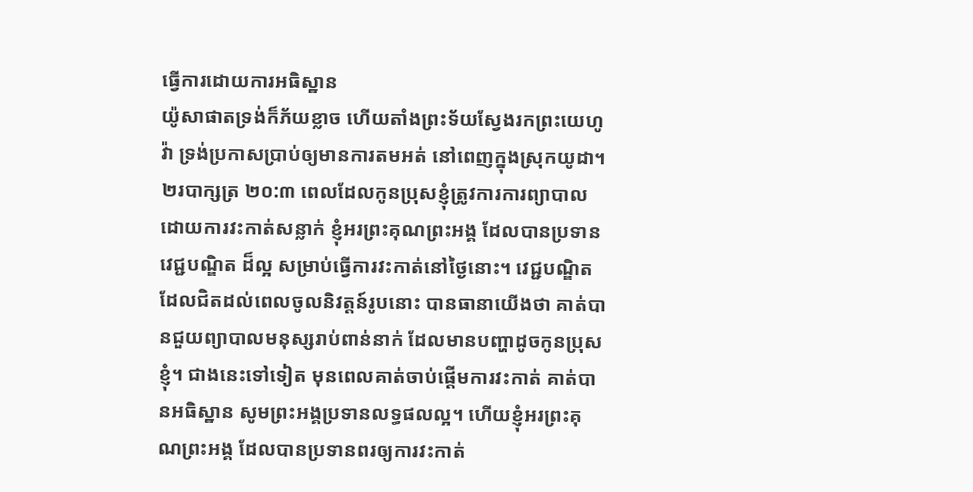ធ្វើការដោយការអធិស្ឋាន
យ៉ូសាផាតទ្រង់ក៏ភ័យខ្លាច ហើយតាំងព្រះទ័យស្វែងរកព្រះយេហូវ៉ា ទ្រង់ប្រកាសប្រាប់ឲ្យមានការតមអត់ នៅពេញក្នុងស្រុកយូដា។ ២របាក្សត្រ ២០:៣ ពេលដែលកូនប្រុសខ្ញុំត្រូវការការព្យាបាល ដោយការវះកាត់សន្លាក់ ខ្ញុំអរព្រះគុណព្រះអង្គ ដែលបានប្រទានវេជ្ជបណ្ឌិត ដ៏ល្អ សម្រាប់ធ្វើការវះកាត់នៅថ្ងៃនោះ។ វេជ្ជបណ្ឌិតដែលជិតដល់ពេលចូលនិវត្តន៍រូបនោះ បានធានាយើងថា គាត់បានជួយព្យាបាលមនុស្សរាប់ពាន់នាក់ ដែលមានបញ្ហាដូចកូនប្រុសខ្ញុំ។ ជាងនេះទៅទៀត មុនពេលគាត់ចាប់ផ្តើមការវះកាត់ គាត់បានអធិស្ឋាន សូមព្រះអង្គប្រទានលទ្ធផលល្អ។ ហើយខ្ញុំអរព្រះគុណព្រះអង្គ ដែលបានប្រទានពរឲ្យការវះកាត់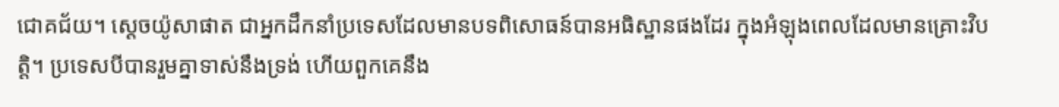ជោគជ័យ។ ស្តេចយ៉ូសាផាត ជាអ្នកដឹកនាំប្រទេសដែលមានបទពិសោធន៍បានអធិស្ឋានផងដែរ ក្នុងអំឡុងពេលដែលមានគ្រោះវិបត្តិ។ ប្រទេសបីបានរួមគ្នាទាស់នឹងទ្រង់ ហើយពួកគេនឹង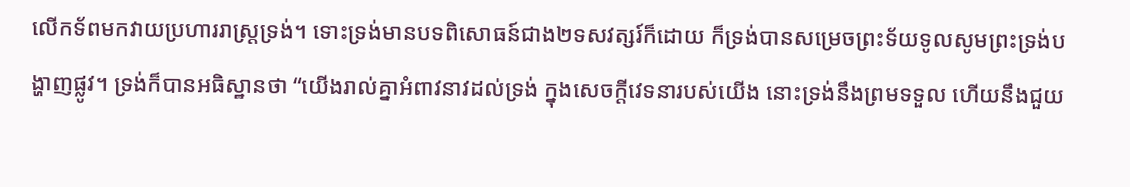លើកទ័ពមកវាយប្រហាររាស្រ្តទ្រង់។ ទោះទ្រង់មានបទពិសោធន៍ជាង២ទសវត្សរ៍ក៏ដោយ ក៏ទ្រង់បានសម្រេចព្រះទ័យទូលសូមព្រះទ្រង់បង្ហាញផ្លូវ។ ទ្រង់ក៏បានអធិស្ឋានថា “យើងរាល់គ្នាអំពាវនាវដល់ទ្រង់ ក្នុងសេចក្តីវេទនារបស់យើង នោះទ្រង់នឹងព្រមទទួល ហើយនឹងជួយ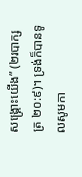សង្គ្រោះយើង” (២របាក្សត្រ ២០:៩)។ ទ្រង់ក៏បានទូលសូមកា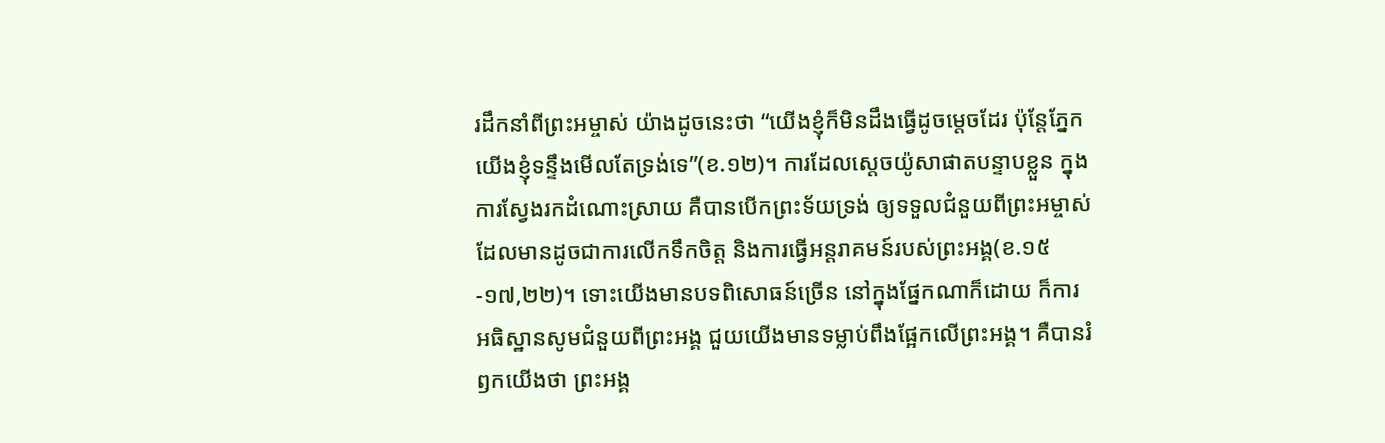រដឹកនាំពីព្រះអម្ចាស់ យ៉ាងដូចនេះថា “យើងខ្ញុំក៏មិនដឹងធ្វើដូចម្តេចដែរ ប៉ុន្តែភ្នែកយើងខ្ញុំទន្ទឹងមើលតែទ្រង់ទេ”(ខ.១២)។ ការដែលស្តេចយ៉ូសាផាតបន្ទាបខ្លួន ក្នុងការស្វែងរកដំណោះស្រាយ គឺបានបើកព្រះទ័យទ្រង់ ឲ្យទទួលជំនួយពីព្រះអម្ចាស់ ដែលមានដូចជាការលើកទឹកចិត្ត និងការធ្វើអន្តរាគមន៍របស់ព្រះអង្គ(ខ.១៥-១៧,២២)។ ទោះយើងមានបទពិសោធន៍ច្រើន នៅក្នុងផ្នែកណាក៏ដោយ ក៏ការអធិស្ឋានសូមជំនួយពីព្រះអង្គ ជួយយើងមានទម្លាប់ពឹងផ្អែកលើព្រះអង្គ។ គឺបានរំឭកយើងថា ព្រះអង្គ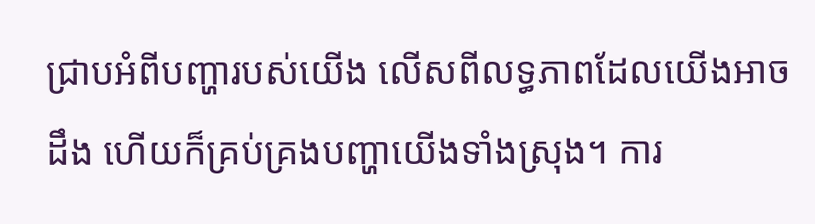ជ្រាបអំពីបញ្ហារបស់យើង លើសពីលទ្ធភាពដែលយើងអាចដឹង ហើយក៏គ្រប់គ្រងបញ្ហាយើងទាំងស្រុង។ ការ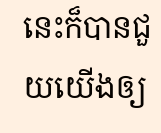នេះក៏បានជួយយើងឲ្យ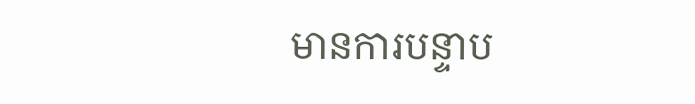មានការបន្ទាប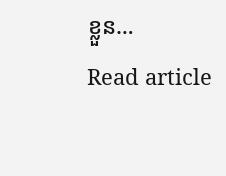ខ្លួន…
Read article